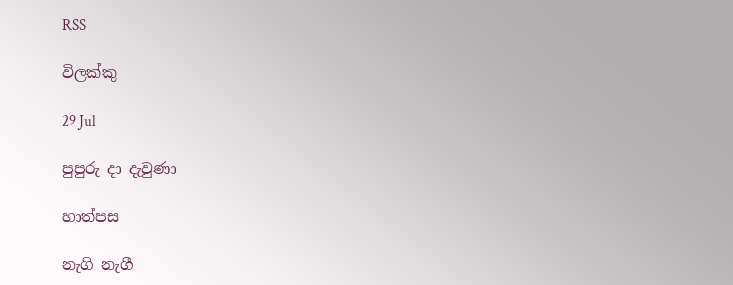RSS

විලක්කු

29 Jul

පුපුරු දා දැවුණා

හාත්පස

නැගි නැගී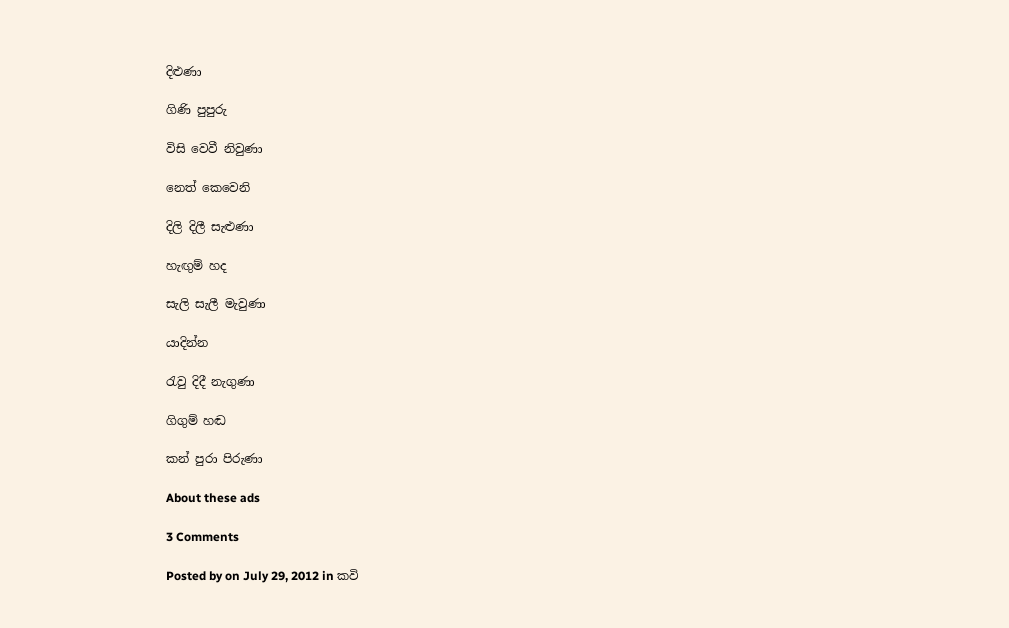දිළුණා

ගිණි පුපුරු

විසි වෙවී නිවුණා

නෙත් කෙවෙනි

දිලි දිලී සැළුණා

හැඟුම් හද

සැලි සැලී මැවුණා

යාදින්න

රැවු දිදී නැගුණා

ගිගුම් හඬ

කන් පුරා පිරුණා

About these ads

3 Comments

Posted by on July 29, 2012 in කවි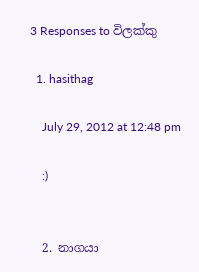3 Responses to විලක්කු

  1. hasithag

    July 29, 2012 at 12:48 pm

    :)


  2. නාගයා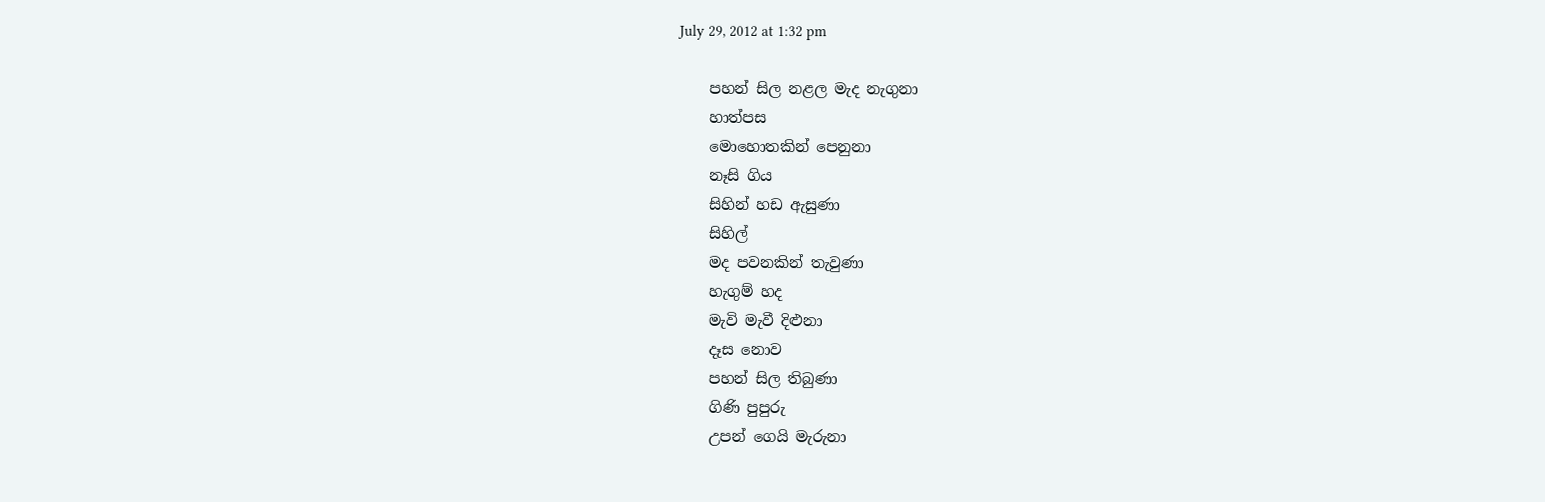July 29, 2012 at 1:32 pm

    පහන් සිල නළල මැද නැගුනා
    හාත්පස
    මොහොතකින් පෙනුනා
    නෑසි ගිය
    සිහින් හඩ ඇසුණා
    සිහිල්
    මද පවනකින් තැවුණා
    හැගුම් හද
    මැවි මැවී දිළුනා
    දෑස නොව
    පහන් සිල තිබුණා
    ගිණි පුපුරු
    උපන් ගෙයි මැරුනා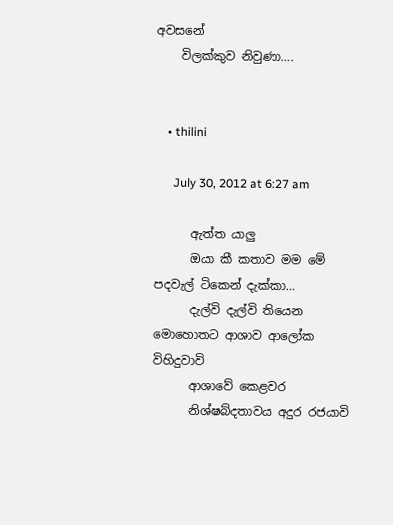අවසනේ
    විලක්කුව නිවුණා….


    • thilini

      July 30, 2012 at 6:27 am

      ඇත්ත යාලු
      ඔයා කී කතාව මම මේ පදවැල් ටිකෙන් දැක්කා…
      දැල්වි දැල්වි තියෙන මොහොතට ආශාව ආලෝක විහිදුවාවි
      ආශාවේ කෙළවර
      නිශ්ෂබ්දතාවය අදුර රජයාවි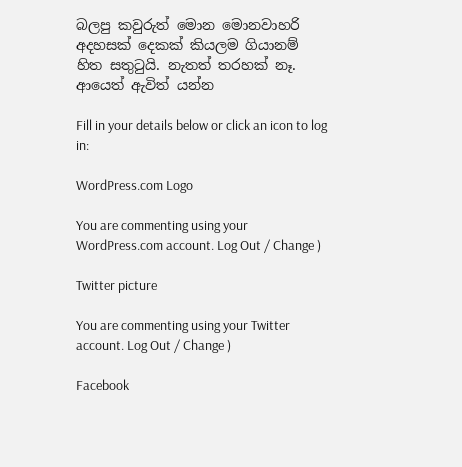බලපු කවුරුත් මොන මොනවාහරි අදහසක් දෙකක් කියලම ගියානම් හිත සතුටුයි. නැතත් තරහක් නෑ. ආයෙත් ඇවිත් යන්න

Fill in your details below or click an icon to log in:

WordPress.com Logo

You are commenting using your WordPress.com account. Log Out / Change )

Twitter picture

You are commenting using your Twitter account. Log Out / Change )

Facebook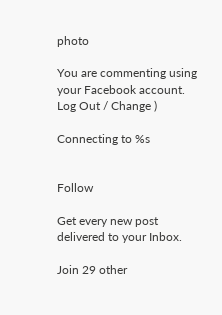photo

You are commenting using your Facebook account. Log Out / Change )

Connecting to %s


Follow

Get every new post delivered to your Inbox.

Join 29 other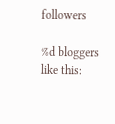followers

%d bloggers like this: